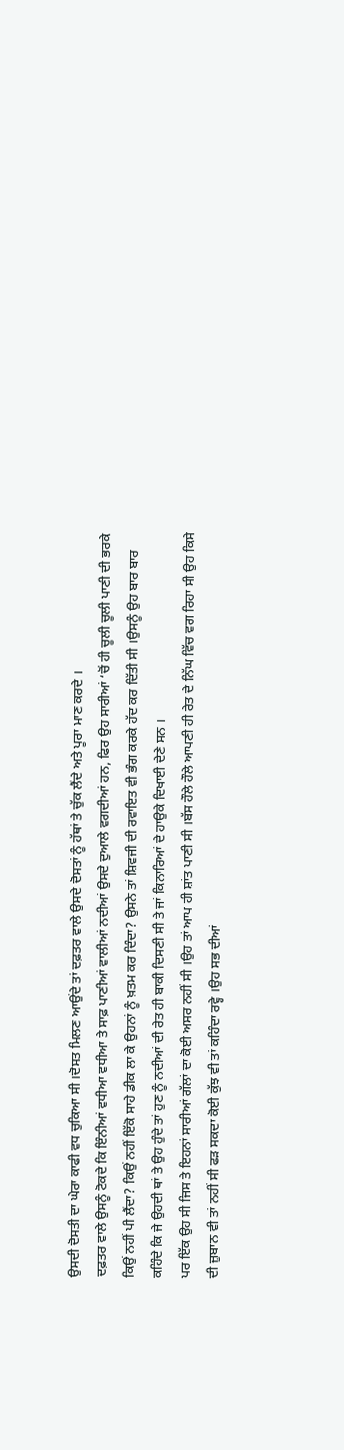ਉਸਦੀ ਦੋਸਤੀ ਦਾ ਘੇਰਾ ਕਾਫੀ ਵਧ ਚੁਕਿਆ ਸੀ ।ਦੋਸਤ ਮਿਲਣ ਆਉਂਦੇ ਤਾਂ ਦਫ਼ਤਰ ਵਾਲੇ ਉਸਦੇ ਦੋਸਤਾਂ ਨੂੰ ਹੱਥਾਂ ਤੇ ਚੁੱਕ ਲੈਂਦੇ ਅਤੇ ਪੂਰਾ ਮਾਣ ਕਰਦੇ ।
ਦਫ਼ਤਰ ਵਾਲੇ ਉਸਨੂੰ ਟੋਕਦੇ ਕਿ ਇੰਨੀਆਂ ਵਧੀਆ ਵਧੀਆ ਤੇ ਸਾਫ਼ ਪਾਣੀਆਂ ਵਾਲੀਆਂ ਨਦੀਆਂ ਉਸਦੇ ਦੁਆਲੇ ਵਗਦੀਆਂ ਹਨ, ਫਿਰ ਉਹ ਸਾਰੀਆਂ ‘ਚੋਂ ਹੀ ਚੂਲੀ ਚੂਲੀ ਪਾਣੀ ਦੀ ਭਰਕੇ ਕਿਉਂ ਨਹੀਂ ਪੀ ਲੈਂਦਾ? ਕਿਉਂ ਨਹੀਂ ਇੱਕੋ ਸਾਹੇ ਡੀਕ ਲਾ ਕੇ ਉਹਨਾਂ ਨੂੰ ਖ਼ਤਮ ਕਰ ਦਿੰਦਾ? ਉਸਨੇ ਤਾਂ ਸ਼ਿਵਜੀ ਦੀ ਰਵਾਇਤ ਵੀ ਭੰਗ ਕਰਕੇ ਹੱਦ ਕਰ ਦਿੱਤੀ ਸੀ ।ਉਸਨੂੰ ਉਹ ਬਾਰ ਬਾਰ ਕਹਿੰਦੇ ਕਿ ਜੇ ਉਹਦੀ ਥਾਂ ਤੇ ਉਹ ਹੁੰਦੇ ਤਾਂ ਹੁਣ ਨੂੰ ਨਦੀਆਂ ਦੀ ਰੇਤ ਹੀ ਬਾਕੀ ਦਿਸਣੀ ਸੀ ਤੇ ਜਾਂ ਕਿਨਾਰਿਆਂ ਦੇ ਹਾਉਕੇ ਦਿਖਾਈ ਦੇਣੇ ਸਨ ।
ਪਰ ਇੱਕ ਉਹ ਸੀ ਜਿਸ ਤੇ ਇਹਨਾਂ ਸਾਰੀਆਂ ਗੱਲਾਂ ਦਾ ਕੋਈ ਅਸਰ ਨਹੀਂ ਸੀ ।ਉਹ ਤਾਂ ਆਪ ਹੀ ਸ਼ਾਂਤ ਪਾਣੀ ਸੀ ।ਬੱਸ ਹੌਲੇ ਹੌਲੇ ਆਪਣੀ ਹੀ ਰੇਤ ਦੇ ਨਿੱਘ ਵਿੱਚ ਵਗ ਰਿਹਾ ਸੀ ਉਹ ਕਿਸੇ ਦੀ ਜ਼ੁਬਾਨ ਵੀ ਤਾਂ ਨਹੀਂ ਸੀ ਫੜ ਸਕਦਾ ਕੋਈ ਕੁੱਝ ਵੀ ਤਾਂ ਕਹਿੰਦਾ ਰਵ੍ਹੇ ।ਉਹ ਸਭ ਦੀਆਂ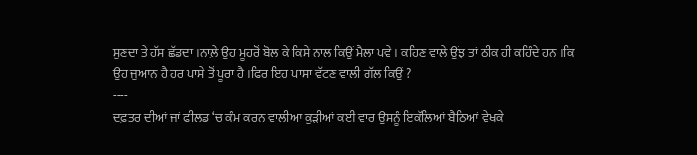ਸੁਣਦਾ ਤੇ ਹੱਸ ਛੱਡਦਾ ।ਨਾਲ਼ੇ ਉਹ ਮੂਹਰੋਂ ਬੋਲ ਕੇ ਕਿਸੇ ਨਾਲ ਕਿਉਂ ਮੈਲਾ ਪਵੇ । ਕਹਿਣ ਵਾਲੇ ਉਂਝ ਤਾਂ ਠੀਕ ਹੀ ਕਹਿੰਦੇ ਹਨ ।ਕਿ ਉਹ ਜੁਆਨ ਹੈ ਹਰ ਪਾਸੇ ਤੋਂ ਪੂਰਾ ਹੈ ।ਫਿਰ ਇਹ ਪਾਸਾ ਵੱਟਣ ਵਾਲੀ ਗੱਲ ਕਿਉਂ ?
----
ਦਫ਼ਤਰ ਦੀਆਂ ਜਾਂ ਫੀਲਡ ‘ਚ ਕੰਮ ਕਰਨ ਵਾਲੀਆ ਕੁੜੀਆਂ ਕਈ ਵਾਰ ਉਸਨੂੰ ਇਕੱਲਿਆਂ ਬੈਠਿਆਂ ਵੇਖਕੇ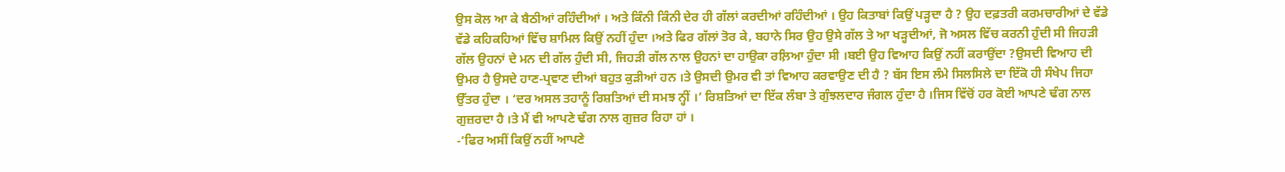ਉਸ ਕੋਲ ਆ ਕੇ ਬੈਠੀਆਂ ਰਹਿੰਦੀਆਂ । ਅਤੇ ਕਿੰਨੀ ਕਿੰਨੀ ਦੇਰ ਹੀ ਗੱਲਾਂ ਕਰਦੀਆਂ ਰਹਿੰਦੀਆਂ । ਉਹ ਕਿਤਾਬਾਂ ਕਿਉਂ ਪੜ੍ਹਦਾ ਹੈ ? ਉਹ ਦਫ਼ਤਰੀ ਕਰਮਚਾਰੀਆਂ ਦੇ ਵੱਡੇ ਵੱਡੇ ਕਹਿਕਹਿਆਂ ਵਿੱਚ ਸ਼ਾਮਿਲ ਕਿਉਂ ਨਹੀਂ ਹੁੰਦਾ ।ਅਤੇ ਫਿਰ ਗੱਲਾਂ ਤੋਰ ਕੇ, ਬਹਾਨੇ ਸਿਰ ਉਹ ਉਸੇ ਗੱਲ ਤੇ ਆ ਖੜ੍ਹਦੀਆਂ, ਜੋ ਅਸਲ ਵਿੱਚ ਕਰਨੀ ਹੁੰਦੀ ਸੀ ਜਿਹੜੀ ਗੱਲ ਉਹਨਾਂ ਦੇ ਮਨ ਦੀ ਗੱਲ ਹੁੰਦੀ ਸੀ, ਜਿਹੜੀ ਗੱਲ ਨਾਲ ਉਹਨਾਂ ਦਾ ਹਾਉਕਾ ਰਲ਼ਿਆ ਹੁੰਦਾ ਸੀ ।ਬਈ ਉਹ ਵਿਆਹ ਕਿਉਂ ਨਹੀਂ ਕਰਾਉਂਦਾ ?ਉਸਦੀ ਵਿਆਹ ਦੀ ਉਮਰ ਹੈ ਉਸਦੇ ਹਾਣ-ਪ੍ਰਵਾਣ ਦੀਆਂ ਬਹੁਤ ਕੁੜੀਆਂ ਹਨ ।ਤੇ ਉਸਦੀ ਉਮਰ ਵੀ ਤਾਂ ਵਿਆਹ ਕਰਵਾਉਣ ਦੀ ਹੈ ? ਬੱਸ ਇਸ ਲੰਮੇ ਸਿਲਸਿਲੇ ਦਾ ਇੱਕੋ ਹੀ ਸੰਖੇਪ ਜਿਹਾ ਉੱਤਰ ਹੁੰਦਾ । ‘ਦਰ ਅਸਲ ਤਹਾਨੂੰ ਰਿਸ਼ਤਿਆਂ ਦੀ ਸਮਝ ਨ੍ਹੀਂ ।’ ਰਿਸ਼ਤਿਆਂ ਦਾ ਇੱਕ ਲੰਬਾ ਤੇ ਗੁੰਝਲਦਾਰ ਜੰਗਲ ਹੁੰਦਾ ਹੈ ।ਜਿਸ ਵਿੱਚੋਂ ਹਰ ਕੋਈ ਆਪਣੇ ਢੰਗ ਨਾਲ ਗੁਜ਼ਰਦਾ ਹੈ ।ਤੇ ਮੈਂ ਵੀ ਆਪਣੇ ਢੰਗ ਨਾਲ ਗੁਜ਼ਰ ਰਿਹਾ ਹਾਂ ।
-‘ਫਿਰ ਅਸੀਂ ਕਿਉਂ ਨਹੀਂ ਆਪਣੇ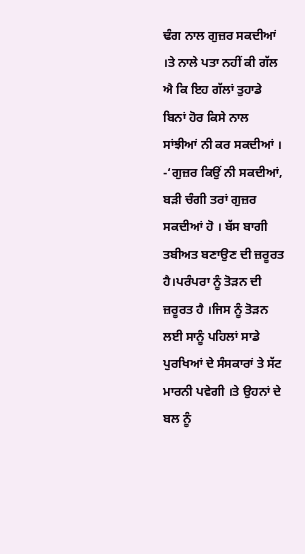ਢੰਗ ਨਾਲ ਗੁਜ਼ਰ ਸਕਦੀਆਂ ।ਤੇ ਨਾਲੇ ਪਤਾ ਨਹੀਂ ਕੀ ਗੱਲ ਐ ਕਿ ਇਹ ਗੱਲਾਂ ਤੁਹਾਡੇ ਬਿਨਾਂ ਹੋਰ ਕਿਸੇ ਨਾਲ ਸਾਂਝੀਆਂ ਨੀ ਕਰ ਸਕਦੀਆਂ ।
-‘ਗੁਜ਼ਰ ਕਿਉਂ ਨੀ ਸਕਦੀਆਂ, ਬੜੀ ਚੰਗੀ ਤਰਾਂ ਗੁਜ਼ਰ ਸਕਦੀਆਂ ਹੋ । ਬੱਸ ਬਾਗੀ ਤਬੀਅਤ ਬਣਾਉਣ ਦੀ ਜ਼ਰੂਰਤ ਹੈ।ਪਰੰਪਰਾ ਨੂੰ ਤੋੜਨ ਦੀ ਜ਼ਰੂਰਤ ਹੈ ।ਜਿਸ ਨੂੰ ਤੋੜਨ ਲਈ ਸਾਨੂੰ ਪਹਿਲਾਂ ਸਾਡੇ ਪੁਰਖਿਆਂ ਦੇ ਸੰਸਕਾਰਾਂ ਤੇ ਸੱਟ ਮਾਰਨੀ ਪਵੇਗੀ ।ਤੇ ਉਹਨਾਂ ਦੇ ਬਲ ਨੂੰ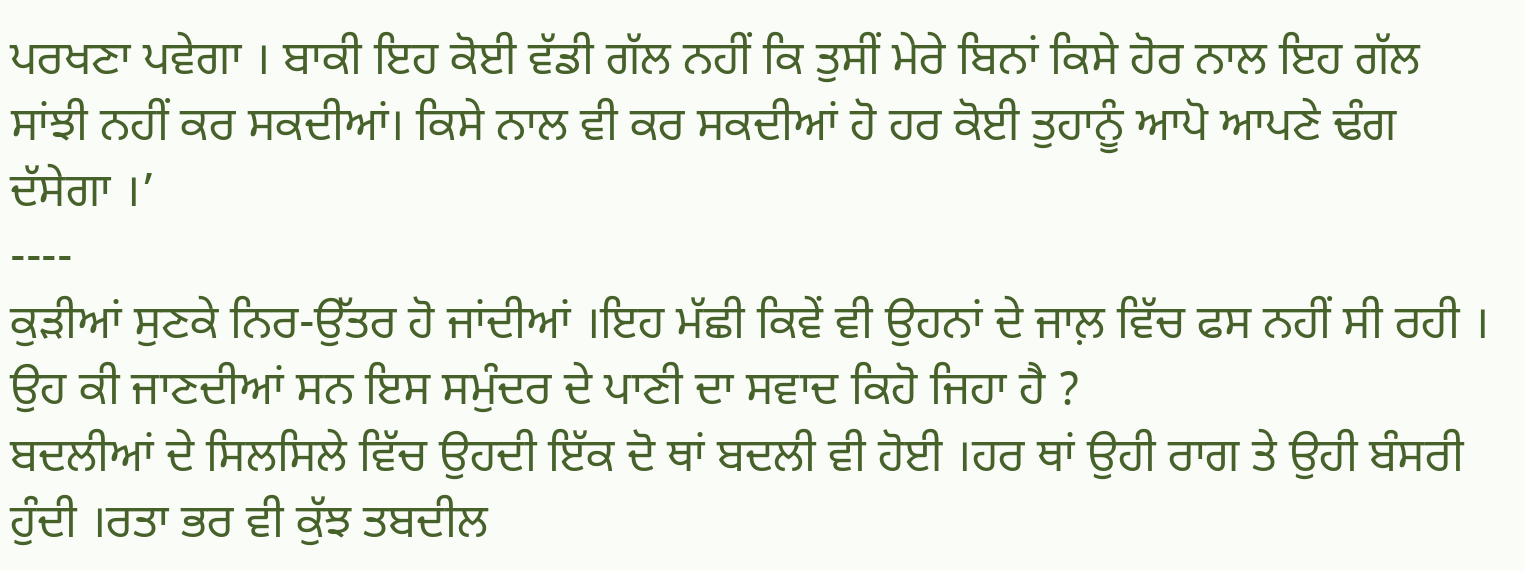ਪਰਖਣਾ ਪਵੇਗਾ । ਬਾਕੀ ਇਹ ਕੋਈ ਵੱਡੀ ਗੱਲ ਨਹੀਂ ਕਿ ਤੁਸੀਂ ਮੇਰੇ ਬਿਨਾਂ ਕਿਸੇ ਹੋਰ ਨਾਲ ਇਹ ਗੱਲ ਸਾਂਝੀ ਨਹੀਂ ਕਰ ਸਕਦੀਆਂ। ਕਿਸੇ ਨਾਲ ਵੀ ਕਰ ਸਕਦੀਆਂ ਹੋ ਹਰ ਕੋਈ ਤੁਹਾਨੂੰ ਆਪੋ ਆਪਣੇ ਢੰਗ ਦੱਸੇਗਾ ।’
----
ਕੁੜੀਆਂ ਸੁਣਕੇ ਨਿਰ-ਉੱਤਰ ਹੋ ਜਾਂਦੀਆਂ ।ਇਹ ਮੱਛੀ ਕਿਵੇਂ ਵੀ ਉਹਨਾਂ ਦੇ ਜਾਲ਼ ਵਿੱਚ ਫਸ ਨਹੀਂ ਸੀ ਰਹੀ । ਉਹ ਕੀ ਜਾਣਦੀਆਂ ਸਨ ਇਸ ਸਮੁੰਦਰ ਦੇ ਪਾਣੀ ਦਾ ਸਵਾਦ ਕਿਹੋ ਜਿਹਾ ਹੈ ?
ਬਦਲੀਆਂ ਦੇ ਸਿਲਸਿਲੇ ਵਿੱਚ ਉਹਦੀ ਇੱਕ ਦੋ ਥਾਂ ਬਦਲੀ ਵੀ ਹੋਈ ।ਹਰ ਥਾਂ ਉਹੀ ਰਾਗ ਤੇ ਉਹੀ ਬੰਸਰੀ ਹੁੰਦੀ ।ਰਤਾ ਭਰ ਵੀ ਕੁੱਝ ਤਬਦੀਲ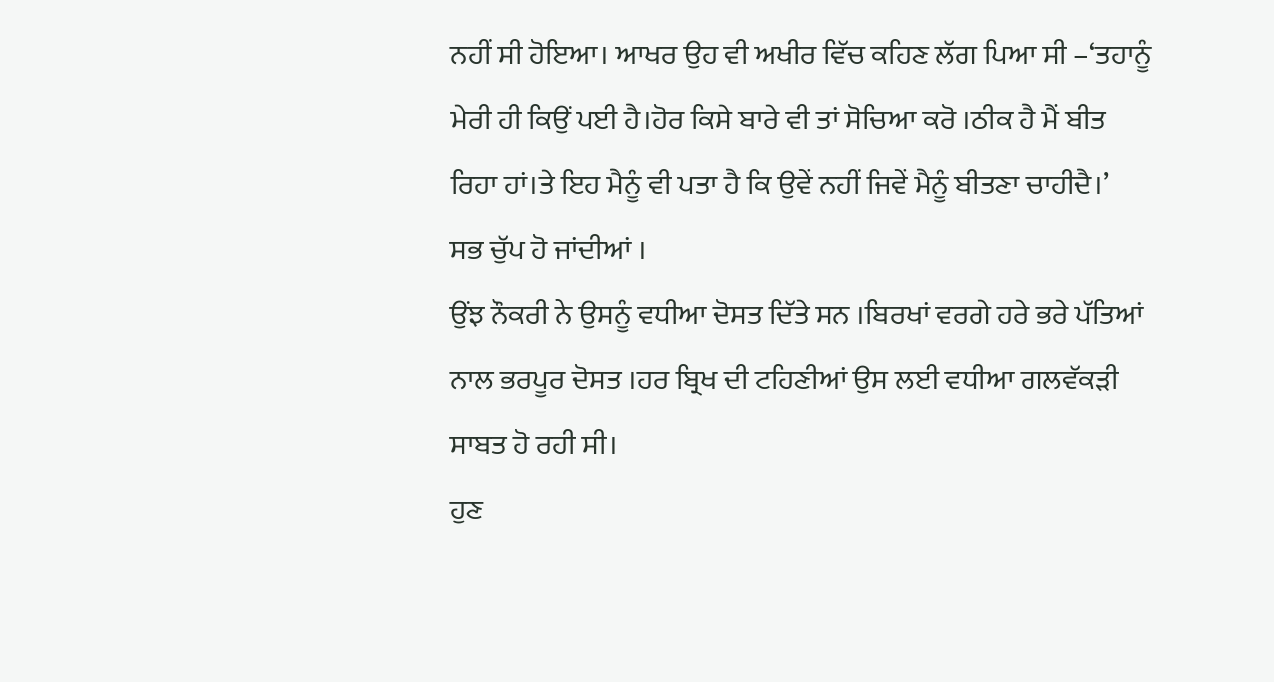ਨਹੀਂ ਸੀ ਹੋਇਆ। ਆਖਰ ਉਹ ਵੀ ਅਖੀਰ ਵਿੱਚ ਕਹਿਣ ਲੱਗ ਪਿਆ ਸੀ –‘ਤਹਾਨੂੰ ਮੇਰੀ ਹੀ ਕਿਉਂ ਪਈ ਹੈ।ਹੋਰ ਕਿਸੇ ਬਾਰੇ ਵੀ ਤਾਂ ਸੋਚਿਆ ਕਰੋ ।ਠੀਕ ਹੈ ਮੈਂ ਬੀਤ ਰਿਹਾ ਹਾਂ।ਤੇ ਇਹ ਮੈਨੂੰ ਵੀ ਪਤਾ ਹੈ ਕਿ ਉਵੇਂ ਨਹੀਂ ਜਿਵੇਂ ਮੈਨੂੰ ਬੀਤਣਾ ਚਾਹੀਦੈ।’
ਸਭ ਚੁੱਪ ਹੋ ਜਾਂਦੀਆਂ ।
ਉਂਝ ਨੌਕਰੀ ਨੇ ਉਸਨੂੰ ਵਧੀਆ ਦੋਸਤ ਦਿੱਤੇ ਸਨ ।ਬਿਰਖਾਂ ਵਰਗੇ ਹਰੇ ਭਰੇ ਪੱਤਿਆਂ ਨਾਲ ਭਰਪੂਰ ਦੋਸਤ ।ਹਰ ਬ੍ਰਿਖ ਦੀ ਟਹਿਣੀਆਂ ਉਸ ਲਈ ਵਧੀਆ ਗਲਵੱਕੜੀ ਸਾਬਤ ਹੋ ਰਹੀ ਸੀ।
ਹੁਣ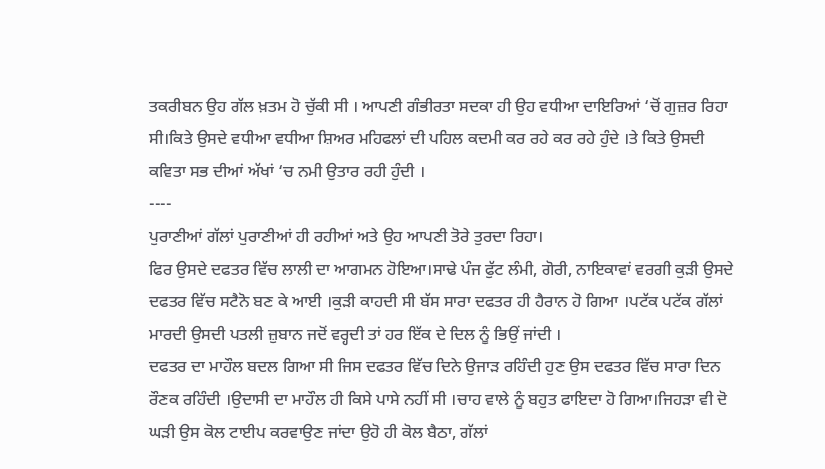ਤਕਰੀਬਨ ਉਹ ਗੱਲ ਖ਼ਤਮ ਹੋ ਚੁੱਕੀ ਸੀ । ਆਪਣੀ ਗੰਭੀਰਤਾ ਸਦਕਾ ਹੀ ਉਹ ਵਧੀਆ ਦਾਇਰਿਆਂ ‘ਚੋਂ ਗੁਜ਼ਰ ਰਿਹਾ ਸੀ।ਕਿਤੇ ਉਸਦੇ ਵਧੀਆ ਵਧੀਆ ਸ਼ਿਅਰ ਮਹਿਫਲਾਂ ਦੀ ਪਹਿਲ ਕਦਮੀ ਕਰ ਰਹੇ ਕਰ ਰਹੇ ਹੁੰਦੇ ।ਤੇ ਕਿਤੇ ਉਸਦੀ ਕਵਿਤਾ ਸਭ ਦੀਆਂ ਅੱਖਾਂ ‘ਚ ਨਮੀ ਉਤਾਰ ਰਹੀ ਹੁੰਦੀ ।
----
ਪੁਰਾਣੀਆਂ ਗੱਲਾਂ ਪੁਰਾਣੀਆਂ ਹੀ ਰਹੀਆਂ ਅਤੇ ਉਹ ਆਪਣੀ ਤੋਰੇ ਤੁਰਦਾ ਰਿਹਾ।
ਫਿਰ ਉਸਦੇ ਦਫਤਰ ਵਿੱਚ ਲਾਲੀ ਦਾ ਆਗਮਨ ਹੋਇਆ।ਸਾਢੇ ਪੰਜ ਫੁੱਟ ਲੰਮੀ, ਗੋਰੀ, ਨਾਇਕਾਵਾਂ ਵਰਗੀ ਕੁੜੀ ਉਸਦੇ ਦਫਤਰ ਵਿੱਚ ਸਟੈਨੋ ਬਣ ਕੇ ਆਈ ।ਕੁੜੀ ਕਾਹਦੀ ਸੀ ਬੱਸ ਸਾਰਾ ਦਫਤਰ ਹੀ ਹੈਰਾਨ ਹੋ ਗਿਆ ।ਪਟੱਕ ਪਟੱਕ ਗੱਲਾਂ ਮਾਰਦੀ ਉਸਦੀ ਪਤਲੀ ਜ਼ੁਬਾਨ ਜਦੋਂ ਵਰ੍ਹਦੀ ਤਾਂ ਹਰ ਇੱਕ ਦੇ ਦਿਲ ਨੂੰ ਭਿਉਂ ਜਾਂਦੀ ।
ਦਫਤਰ ਦਾ ਮਾਹੌਲ ਬਦਲ ਗਿਆ ਸੀ ਜਿਸ ਦਫਤਰ ਵਿੱਚ ਦਿਨੇ ਉਜਾੜ ਰਹਿੰਦੀ ਹੁਣ ਉਸ ਦਫਤਰ ਵਿੱਚ ਸਾਰਾ ਦਿਨ ਰੌਣਕ ਰਹਿੰਦੀ ।ਉਦਾਸੀ ਦਾ ਮਾਹੌਲ ਹੀ ਕਿਸੇ ਪਾਸੇ ਨਹੀਂ ਸੀ ।ਚਾਹ ਵਾਲੇ ਨੂੰ ਬਹੁਤ ਫਾਇਦਾ ਹੋ ਗਿਆ।ਜਿਹੜਾ ਵੀ ਦੋ ਘੜੀ ਉਸ ਕੋਲ ਟਾਈਪ ਕਰਵਾਉਣ ਜਾਂਦਾ ਉਹੋ ਹੀ ਕੋਲ ਬੈਠਾ, ਗੱਲਾਂ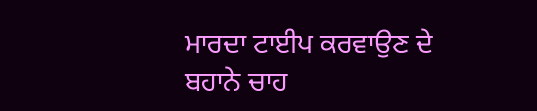ਮਾਰਦਾ ਟਾਈਪ ਕਰਵਾਉਣ ਦੇ ਬਹਾਨੇ ਚਾਹ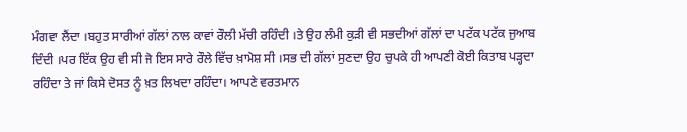ਮੰਗਵਾ ਲੈਂਦਾ ।ਬਹੁਤ ਸਾਰੀਆਂ ਗੱਲਾਂ ਨਾਲ ਕਾਵਾਂ ਰੌਲੀ ਮੱਚੀ ਰਹਿੰਦੀ ।ਤੇ ਉਹ ਲੰਮੀ ਕੁੜੀ ਵੀ ਸਭਦੀਆਂ ਗੱਲਾਂ ਦਾ ਪਟੱਕ ਪਟੱਕ ਜੁਆਬ ਦਿੰਦੀ ।ਪਰ ਇੱਕ ਉਹ ਵੀ ਸੀ ਜੋ ਇਸ ਸਾਰੇ ਰੌਲੇ ਵਿੱਚ ਖ਼ਾਮੋਸ਼ ਸੀ ।ਸਭ ਦੀ ਗੱਲਾਂ ਸੁਣਦਾ ਉਹ ਚੁਪਕੇ ਹੀ ਆਪਣੀ ਕੋਈ ਕਿਤਾਬ ਪੜ੍ਹਦਾ ਰਹਿੰਦਾ ਤੇ ਜਾਂ ਕਿਸੇ ਦੋਸਤ ਨੂੰ ਖ਼ਤ ਲਿਖਦਾ ਰਹਿੰਦਾ। ਆਪਣੇ ਵਰਤਮਾਨ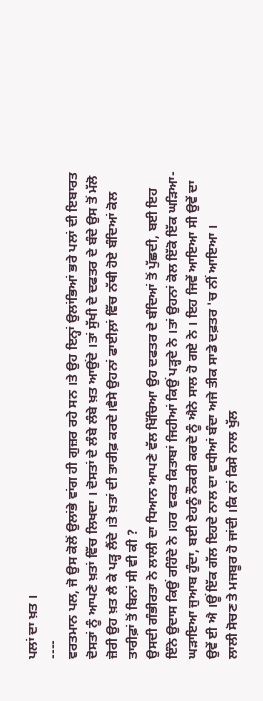ਪਲਾਂ ਦਾ ਖ਼ਤ ।
----
ਵਰਤਮਾਨ ਪਲ, ਜੋ ਉਸ ਕੋਲੋਂ ਉਲਾਂਭੇ ਵਾਂਗ ਹੀ ਗੁਜ਼ਰ ਰਹੇ ਸਨ ।ਤੇ ਉਹ ਇਨ੍ਹਾਂ ਉਲਾਂਭਿਆਂ ਭਰੇ ਪਲਾਂ ਦੀ ਇਬਾਰਤ ਦੋਸਤਾਂ ਨੂੰ ਆਪਣੇ ਖ਼ਤਾਂ ਵਿੱਚ ਲਿਖਦਾ । ਦੋਸਤਾਂ ਦੇ ਲੰਬੇ ਲੰਬੇ ਖ਼ਤ ਆਉਂਦੇ ।ਤਾਂ ਸੁੱਖੀ ਦੇ ਦਫਤਰ ਦੇ ਬੰਦੇ ਉਸ ਤੋਂ ਮੱਲੋ ਜ਼ੋਰੀ ਉਹ ਖ਼ਤ ਲੈ ਕੇ ਪੜ੍ਹ ਲੈਂਦੇ ।ਤੇ ਖ਼ਤਾਂ ਦੀ ਤਾਰੀਫ਼ ਕਰਦੇ।ਵੈਸੇ ਉਹਨਾਂ ਫਾਈਲ਼ਾਂ ਵਿੱਚ ਨੱਥੀ ਹੋਏ ਬੰਦਿਆਂ ਕੋਲ ਤਾਰੀਫ਼ਾਂ ਤੋਂ ਬਿਨਾਂ ਸੀ ਵੀ ਕੀ ?
ਉਸਦੀ ਗੰਭੀਰਤਾ ਨੇ ਲਾਲੀ ਦਾ ਧਿਆਨ ਆਪਣੇ ਵੱਲ ਖਿੱਚਿਆ ਉਹ ਦਫਤਰ ਦੇ ਬੰਦਿਆਂ ਤੋਂ ਪੁੱਛਦੀ, ਬਈ ਇਹ ਇੰਨੇ ਉਦਾਸ ਕਿਉਂ ਰਹਿੰਦੇ ਨੇ ।ਹਰ ਵਕਤ ਕਿਤਾਬਾਂ ਜਿਹੀਆਂ ਕਿਉਂ ਪੜ੍ਹਦੇ ਨੇ ।ਤਾਂ ਉਹਨਾਂ ਕੋਲ ਇੱਕੋ ਇੱਕ ਘੜਿਆ-ਘੜਾਇਆ ਜੁਆਬ ਹੁੰਦਾ, ਬਈ ਏਹਨੂੰ ਨੌਕਰੀ ਕਰਦੇ ਨੂੰ ਐਨੇ ਸਾਲ ਹੋ ਗਏ ਨੇ । ਇਹ ਜਿਵੇਂ ਆਇਆ ਸੀ ਉਵੇਂ ਦਾ ਉਵੇਂ ਈ ਐ ।ਊਂ ਇੱਕ ਗੱਲ ਇਹਦੇ ਨਾਲ ਦਾ ਵਧੀਆਂ ਬੰਦਾ ਅਜੇ ਤੀਕ ਸਾਡੇ ਦਫ਼ਤਰ 'ਚ ਨੀਂ ਆਇਆ ।
ਲਾਲੀ ਸੋਚਣ ਤੇ ਮਜਬੂਰ ਹੋ ਜਾਂਦੀ ।ਕਿ ਨਾਂ ਕਿਸੇ ਨਾਲ ਖੁੱਲ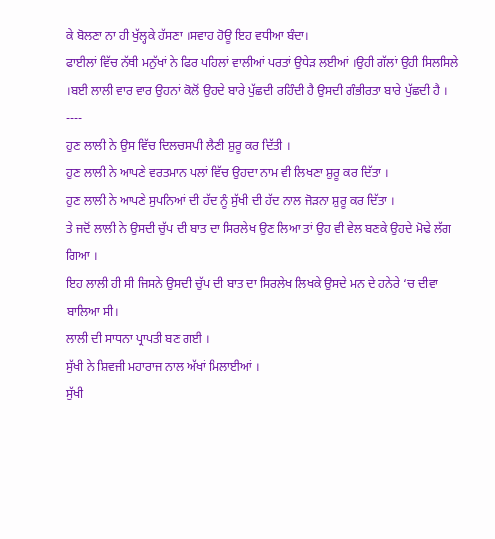ਕੇ ਬੋਲਣਾ ਨਾ ਹੀ ਖੁੱਲ੍ਹਕੇ ਹੱਸਣਾ ।ਸਵਾਹ ਹੋਊ ਇਹ ਵਧੀਆ ਬੰਦਾ।
ਫਾਈਲਾਂ ਵਿੱਚ ਨੱਥੀ ਮਨੁੱਖਾਂ ਨੇ ਫਿਰ ਪਹਿਲਾਂ ਵਾਲੀਆਂ ਪਰਤਾਂ ਉਧੇੜ ਲਈਆਂ ।ਉਹੀ ਗੱਲਾਂ ਉਹੀ ਸਿਲਸਿਲੇ ।ਬਈ ਲਾਲੀ ਵਾਰ ਵਾਰ ਉਹਨਾਂ ਕੋਲੋਂ ਉਹਦੇ ਬਾਰੇ ਪੁੱਛਦੀ ਰਹਿੰਦੀ ਹੈ ਉਸਦੀ ਗੰਭੀਰਤਾ ਬਾਰੇ ਪੁੱਛਦੀ ਹੈ ।
----
ਹੁਣ ਲਾਲੀ ਨੇ ਉਸ ਵਿੱਚ ਦਿਲਚਸਪੀ ਲੈਣੀ ਸ਼ੁਰੂ ਕਰ ਦਿੱਤੀ ।
ਹੁਣ ਲਾਲੀ ਨੇ ਆਪਣੇ ਵਰਤਮਾਨ ਪਲਾਂ ਵਿੱਚ ਉਹਦਾ ਨਾਮ ਵੀ ਲਿਖਣਾ ਸ਼ੁਰੂ ਕਰ ਦਿੱਤਾ ।
ਹੁਣ ਲਾਲੀ ਨੇ ਆਪਣੇ ਸੁਪਨਿਆਂ ਦੀ ਹੱਦ ਨੂੰ ਸੁੱਖੀ ਦੀ ਹੱਦ ਨਾਲ ਜੋੜਨਾ ਸ਼ੁਰੂ ਕਰ ਦਿੱਤਾ ।
ਤੇ ਜਦੋਂ ਲਾਲੀ ਨੇ ਉਸਦੀ ਚੁੱਪ ਦੀ ਬਾਤ ਦਾ ਸਿਰਲੇਖ ਉਣ ਲਿਆ ਤਾਂ ਉਹ ਵੀ ਵੇਲ ਬਣਕੇ ਉਹਦੇ ਮੋਢੇ ਲੱਗ ਗਿਆ ।
ਇਹ ਲਾਲੀ ਹੀ ਸੀ ਜਿਸਨੇ ਉਸਦੀ ਚੁੱਪ ਦੀ ਬਾਤ ਦਾ ਸਿਰਲੇਖ ਲਿਖਕੇ ਉਸਦੇ ਮਨ ਦੇ ਹਨੇਰੇ ‘ਚ ਦੀਵਾ ਬਾਲਿਆ ਸੀ।
ਲਾਲੀ ਦੀ ਸਾਧਨਾ ਪ੍ਰਾਪਤੀ ਬਣ ਗਈ ।
ਸੁੱਖੀ ਨੇ ਸ਼ਿਵਜੀ ਮਹਾਰਾਜ ਨਾਲ ਅੱਖਾਂ ਮਿਲਾਈਆਂ ।
ਸੁੱਖੀ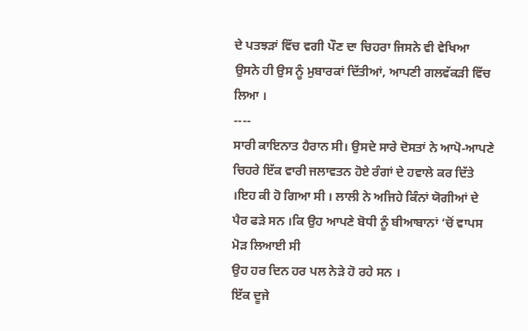ਦੇ ਪਤਝੜਾਂ ਵਿੱਚ ਵਗੀ ਪੌਣ ਦਾ ਚਿਹਰਾ ਜਿਸਨੇ ਵੀ ਵੇਖਿਆ ਉਸਨੇ ਹੀ ਉਸ ਨੂੰ ਮੁਬਾਰਕਾਂ ਦਿੱਤੀਆਂ, ਆਪਣੀ ਗਲਵੱਕੜੀ ਵਿੱਚ ਲਿਆ ।
----
ਸਾਰੀ ਕਾਇਨਾਤ ਹੈਰਾਨ ਸੀ। ਉਸਦੇ ਸਾਰੇ ਦੋਸਤਾਂ ਨੇ ਆਪੋ-ਆਪਣੇ ਚਿਹਰੇ ਇੱਕ ਵਾਰੀ ਜਲਾਵਤਨ ਹੋਏ ਰੰਗਾਂ ਦੇ ਹਵਾਲੇ ਕਰ ਦਿੱਤੇ ।ਇਹ ਕੀ ਹੋ ਗਿਆ ਸੀ । ਲਾਲੀ ਨੇ ਅਜਿਹੇ ਕਿੰਨਾਂ ਯੋਗੀਆਂ ਦੇ ਪੈਰ ਫੜੇ ਸਨ ।ਕਿ ਉਹ ਆਪਣੇ ਬੋਧੀ ਨੂੰ ਬੀਆਬਾਨਾਂ ‘ਚੋਂ ਵਾਪਸ ਮੋੜ ਲਿਆਈ ਸੀ
ਉਹ ਹਰ ਦਿਨ ਹਰ ਪਲ ਨੇੜੇ ਹੋ ਰਹੇ ਸਨ ।
ਇੱਕ ਦੂਜੇ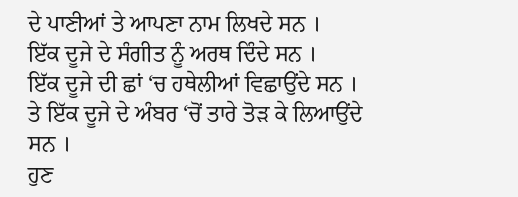ਦੇ ਪਾਣੀਆਂ ਤੇ ਆਪਣਾ ਨਾਮ ਲਿਖਦੇ ਸਨ ।
ਇੱਕ ਦੂਜੇ ਦੇ ਸੰਗੀਤ ਨੂੰ ਅਰਥ ਦਿੰਦੇ ਸਨ ।
ਇੱਕ ਦੂਜੇ ਦੀ ਛਾਂ ‘ਚ ਹਥੇਲੀਆਂ ਵਿਛਾਉਂਦੇ ਸਨ ।
ਤੇ ਇੱਕ ਦੂਜੇ ਦੇ ਅੰਬਰ ‘ਚੋਂ ਤਾਰੇ ਤੋੜ ਕੇ ਲਿਆਉਂਦੇ ਸਨ ।
ਹੁਣ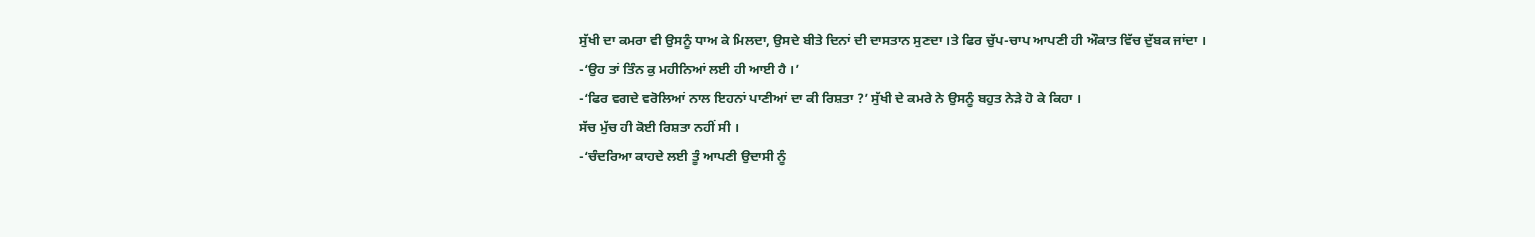ਸੁੱਖੀ ਦਾ ਕਮਰਾ ਵੀ ਉਸਨੂੰ ਧਾਅ ਕੇ ਮਿਲਦਾ, ਉਸਦੇ ਬੀਤੇ ਦਿਨਾਂ ਦੀ ਦਾਸਤਾਨ ਸੁਣਦਾ ।ਤੇ ਫਿਰ ਚੁੱਪ-ਚਾਪ ਆਪਣੀ ਹੀ ਔਕਾਤ ਵਿੱਚ ਦੁੱਬਕ ਜਾਂਦਾ ।
-‘ਉਹ ਤਾਂ ਤਿੰਨ ਕੁ ਮਹੀਨਿਆਂ ਲਈ ਹੀ ਆਈ ਹੈ ।’
-‘ਫਿਰ ਵਗਦੇ ਵਰੋਲਿਆਂ ਨਾਲ ਇਹਨਾਂ ਪਾਣੀਆਂ ਦਾ ਕੀ ਰਿਸ਼ਤਾ ?’ ਸੁੱਖੀ ਦੇ ਕਮਰੇ ਨੇ ਉਸਨੂੰ ਬਹੁਤ ਨੇੜੇ ਹੋ ਕੇ ਕਿਹਾ ।
ਸੱਚ ਮੁੱਚ ਹੀ ਕੋਈ ਰਿਸ਼ਤਾ ਨਹੀਂ ਸੀ ।
-‘ਚੰਦਰਿਆ ਕਾਹਦੇ ਲਈ ਤੂੰ ਆਪਣੀ ਉਦਾਸੀ ਨੂੰ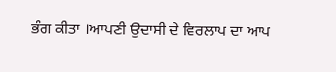ਭੰਗ ਕੀਤਾ ।ਆਪਣੀ ਉਦਾਸੀ ਦੇ ਵਿਰਲਾਪ ਦਾ ਆਪ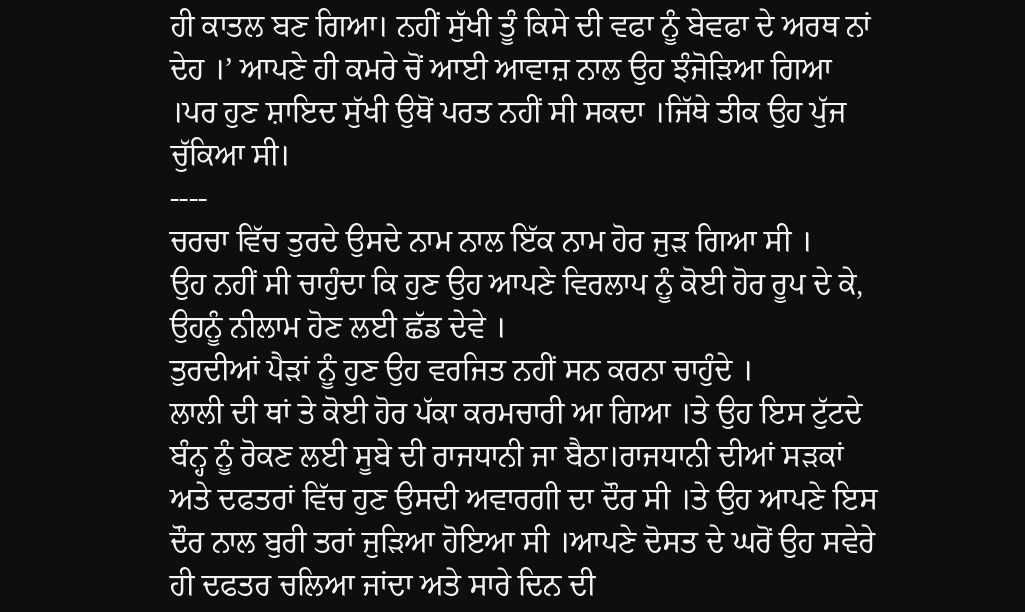ਹੀ ਕਾਤਲ ਬਣ ਗਿਆ। ਨਹੀਂ ਸੁੱਖੀ ਤੂੰ ਕਿਸੇ ਦੀ ਵਫਾ ਨੂੰ ਬੇਵਫਾ ਦੇ ਅਰਥ ਨਾਂ ਦੇਹ ।’ ਆਪਣੇ ਹੀ ਕਮਰੇ ਚੋਂ ਆਈ ਆਵਾਜ਼ ਨਾਲ ਉਹ ਝੰਜੋੜਿਆ ਗਿਆ ।ਪਰ ਹੁਣ ਸ਼ਾਇਦ ਸੁੱਖੀ ਉਥੋਂ ਪਰਤ ਨਹੀਂ ਸੀ ਸਕਦਾ ।ਜਿੱਥੇ ਤੀਕ ਉਹ ਪੁੱਜ ਚੁੱਕਿਆ ਸੀ।
----
ਚਰਚਾ ਵਿੱਚ ਤੁਰਦੇ ਉਸਦੇ ਨਾਮ ਨਾਲ ਇੱਕ ਨਾਮ ਹੋਰ ਜੁੜ ਗਿਆ ਸੀ ।
ਉਹ ਨਹੀਂ ਸੀ ਚਾਹੁੰਦਾ ਕਿ ਹੁਣ ਉਹ ਆਪਣੇ ਵਿਰਲਾਪ ਨੂੰ ਕੋਈ ਹੋਰ ਰੂਪ ਦੇ ਕੇ, ਉਹਨੂੰ ਨੀਲਾਮ ਹੋਣ ਲਈ ਛੱਡ ਦੇਵੇ ।
ਤੁਰਦੀਆਂ ਪੈੜਾਂ ਨੂੰ ਹੁਣ ਉਹ ਵਰਜਿਤ ਨਹੀਂ ਸਨ ਕਰਨਾ ਚਾਹੁੰਦੇ ।
ਲਾਲੀ ਦੀ ਥਾਂ ਤੇ ਕੋਈ ਹੋਰ ਪੱਕਾ ਕਰਮਚਾਰੀ ਆ ਗਿਆ ।ਤੇ ਉਹ ਇਸ ਟੁੱਟਦੇ ਬੰਨ੍ਹ ਨੂੰ ਰੋਕਣ ਲਈ ਸੂਬੇ ਦੀ ਰਾਜਧਾਨੀ ਜਾ ਬੈਠਾ।ਰਾਜਧਾਨੀ ਦੀਆਂ ਸੜਕਾਂ ਅਤੇ ਦਫਤਰਾਂ ਵਿੱਚ ਹੁਣ ਉਸਦੀ ਅਵਾਰਗੀ ਦਾ ਦੌਰ ਸੀ ।ਤੇ ਉਹ ਆਪਣੇ ਇਸ ਦੌਰ ਨਾਲ ਬੁਰੀ ਤਰਾਂ ਜੁੜਿਆ ਹੋਇਆ ਸੀ ।ਆਪਣੇ ਦੋਸਤ ਦੇ ਘਰੋਂ ਉਹ ਸਵੇਰੇ ਹੀ ਦਫਤਰ ਚਲਿਆ ਜਾਂਦਾ ਅਤੇ ਸਾਰੇ ਦਿਨ ਦੀ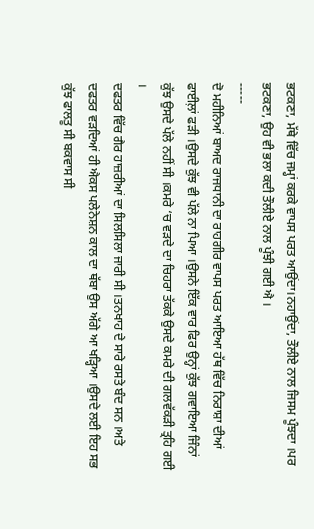ਭਟਕਣਾ, ਮੱਥੇ ਵਿੱਚ ਜਮ੍ਹਾਂ ਕਰਕੇ ਵਾਪਸ ਪਰਤ ਆਉਂਦਾ।ਨਹਾਉਂਦਾ, ਤੌਲੀਏ ਨਾਲ ਜਿਸਮ ਪੂੰਝਦਾ ।ਪਰ ਭਟਕਣਾ, ਉਹ ਵੀ ਭਲਾ ਕਦੀ ਤੌਲੀਏ ਨਾਲ ਪੂੰਝੀ ਗਈ ਐ ।
-----
ਦੋ ਮਹੀਨਿਆਂ ਬਾਅਦ ਰਾਜਧਾਨੀ ਦਾ ਰਾਹਗੀਰ ਵਾਪਸ ਪਰਤ ਆਇਆ ਹੱਥ ਵਿੱਚ ਨਿਰਾਸ਼ਾ ਦੀਆਂ ਫਾਈਲ਼ਾਂ ਫੜੀ ।ਉਸਦੇ ਕੁੱਝ ਵੀ ਪੱਲੇ ਨਾ ਪਿਆ ।ਉਸਨੇ ਇੱਕ ਵਾਰ ਫਿਰ ਉਨ੍ਹਾਂ ਕੁੱਝ ਗਵਾਇਆ ਜਿੰਨਾਂ ਕੁੱਝ ਉਸਦੇ ਪੱਲੇ ਨਹੀਂ ਸੀ ।ਕਮਰੇ ‘ਚ ਵੜਦੇ ਦਾ ਚਿਹਰਾ ਤੱਕਕੇ ਉਸਦੇ ਕਮਰੇ ਦੀ ਗਲਵੱਕੜੀ ਤ੍ਰਹਿ ਗਈ ।
ਦਫਤਰ ਵਿੱਚ ਗੈਰ ਹਾਜ਼ਰੀਆਂ ਦਾ ਸਿਲਸਿਲਾ ਜਾਰੀ ਸੀ ।ਤਨਖਾਹ ਦੇ ਸਾਰੇ ਰਸਤੇ ਬੰਦ ਸਨ ।ਅਤੇ ਦਫਤਰ ਵੜਦਿਆਂ ਹੀ ਐਕਸ ਪਲੇਨੇਸ਼ਨ ਕਾਲ ਦਾ ਥੱਬਾ ਉਸ ਅੱਗੇ ਆ ਖੜ੍ਹਿਆ ।ਉਸਦੇ ਲਈ ਇਹ ਸਭ ਕੁੱਝ ਫਾਲਤੂ ਸੀ ਬਕਵਾਸ ਸੀ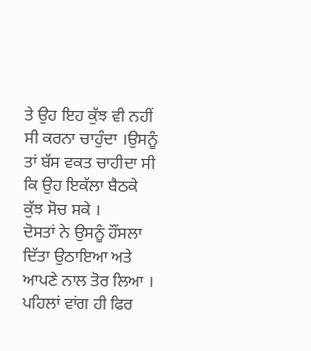ਤੇ ਉਹ ਇਹ ਕੁੱਝ ਵੀ ਨਹੀਂ ਸੀ ਕਰਨਾ ਚਾਹੁੰਦਾ ।ਉਸਨੂੰ ਤਾਂ ਬੱਸ ਵਕਤ ਚਾਹੀਦਾ ਸੀ ਕਿ ਉਹ ਇਕੱਲਾ ਬੈਠਕੇ ਕੁੱਝ ਸੋਚ ਸਕੇ ।
ਦੋਸਤਾਂ ਨੇ ਉਸਨੂੰ ਹੌਂਸਲਾ ਦਿੱਤਾ ਉਠਾਇਆ ਅਤੇ ਆਪਣੇ ਨਾਲ ਤੋਰ ਲਿਆ । ਪਹਿਲਾਂ ਵਾਂਗ ਹੀ ਫਿਰ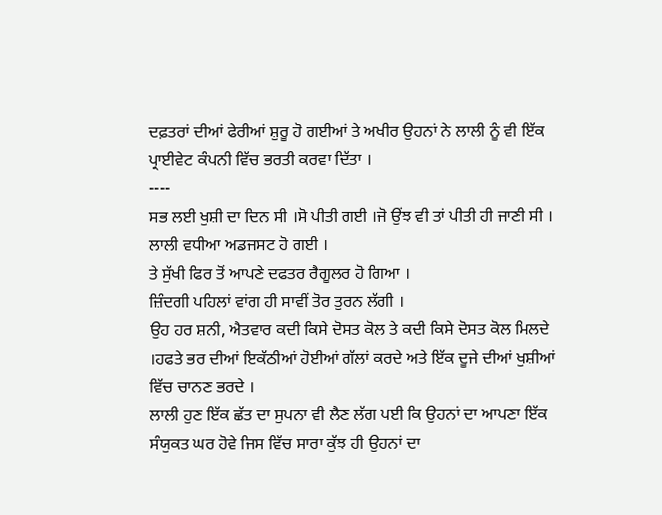ਦਫ਼ਤਰਾਂ ਦੀਆਂ ਫੇਰੀਆਂ ਸ਼ੁਰੂ ਹੋ ਗਈਆਂ ਤੇ ਅਖੀਰ ਉਹਨਾਂ ਨੇ ਲਾਲੀ ਨੂੰ ਵੀ ਇੱਕ ਪ੍ਰਾਈਵੇਟ ਕੰਪਨੀ ਵਿੱਚ ਭਰਤੀ ਕਰਵਾ ਦਿੱਤਾ ।
----
ਸਭ ਲਈ ਖੁਸ਼ੀ ਦਾ ਦਿਨ ਸੀ ।ਸੋ ਪੀਤੀ ਗਈ ।ਜੋ ਉਂਝ ਵੀ ਤਾਂ ਪੀਤੀ ਹੀ ਜਾਣੀ ਸੀ ।
ਲਾਲੀ ਵਧੀਆ ਅਡਜਸਟ ਹੋ ਗਈ ।
ਤੇ ਸੁੱਖੀ ਫਿਰ ਤੋਂ ਆਪਣੇ ਦਫਤਰ ਰੈਗੂਲਰ ਹੋ ਗਿਆ ।
ਜ਼ਿੰਦਗੀ ਪਹਿਲਾਂ ਵਾਂਗ ਹੀ ਸਾਵੀਂ ਤੋਰ ਤੁਰਨ ਲੱਗੀ ।
ਉਹ ਹਰ ਸ਼ਨੀ, ਐਤਵਾਰ ਕਦੀ ਕਿਸੇ ਦੋਸਤ ਕੋਲ ਤੇ ਕਦੀ ਕਿਸੇ ਦੋਸਤ ਕੋਲ ਮਿਲਦੇ ।ਹਫਤੇ ਭਰ ਦੀਆਂ ਇਕੱਠੀਆਂ ਹੋਈਆਂ ਗੱਲਾਂ ਕਰਦੇ ਅਤੇ ਇੱਕ ਦੂਜੇ ਦੀਆਂ ਖੁਸ਼ੀਆਂ ਵਿੱਚ ਚਾਨਣ ਭਰਦੇ ।
ਲਾਲੀ ਹੁਣ ਇੱਕ ਛੱਤ ਦਾ ਸੁਪਨਾ ਵੀ ਲੈਣ ਲੱਗ ਪਈ ਕਿ ਉਹਨਾਂ ਦਾ ਆਪਣਾ ਇੱਕ ਸੰਯੁਕਤ ਘਰ ਹੋਵੇ ਜਿਸ ਵਿੱਚ ਸਾਰਾ ਕੁੱਝ ਹੀ ਉਹਨਾਂ ਦਾ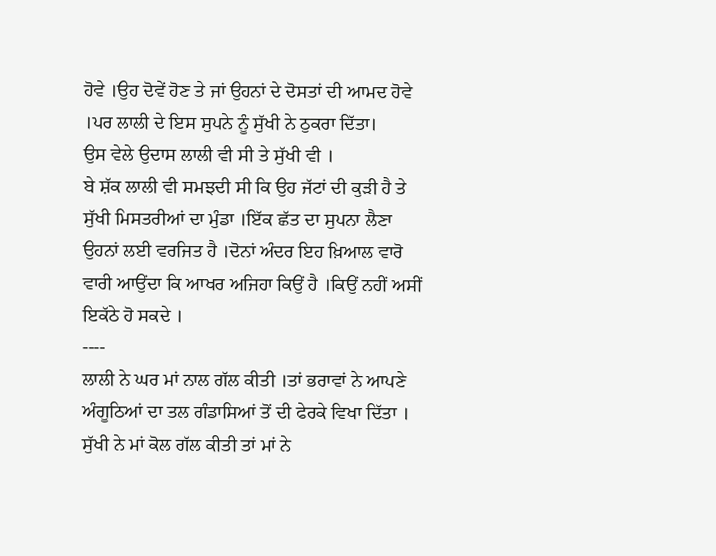ਹੋਵੇ ।ਉਹ ਦੋਵੇਂ ਹੋਣ ਤੇ ਜਾਂ ਉਹਨਾਂ ਦੇ ਦੋਸਤਾਂ ਦੀ ਆਮਦ ਹੋਵੇ ।ਪਰ ਲਾਲੀ ਦੇ ਇਸ ਸੁਪਨੇ ਨੂੰ ਸੁੱਖੀ ਨੇ ਠੁਕਰਾ ਦਿੱਤਾ।
ਉਸ ਵੇਲੇ ਉਦਾਸ ਲਾਲੀ ਵੀ ਸੀ ਤੇ ਸੁੱਖੀ ਵੀ ।
ਬੇ ਸ਼ੱਕ ਲਾਲੀ ਵੀ ਸਮਝਦੀ ਸੀ ਕਿ ਉਹ ਜੱਟਾਂ ਦੀ ਕੁੜੀ ਹੈ ਤੇ ਸੁੱਖੀ ਮਿਸਤਰੀਆਂ ਦਾ ਮੁੰਡਾ ।ਇੱਕ ਛੱਤ ਦਾ ਸੁਪਨਾ ਲੈਣਾ ਉਹਨਾਂ ਲਈ ਵਰਜਿਤ ਹੈ ।ਦੋਨਾਂ ਅੰਦਰ ਇਹ ਖ਼ਿਆਲ ਵਾਰੋ ਵਾਰੀ ਆਉਂਦਾ ਕਿ ਆਖਰ ਅਜਿਹਾ ਕਿਉਂ ਹੈ ।ਕਿਉਂ ਨਹੀਂ ਅਸੀਂ ਇਕੱਠੇ ਹੋ ਸਕਦੇ ।
----
ਲਾਲੀ ਨੇ ਘਰ ਮਾਂ ਨਾਲ ਗੱਲ ਕੀਤੀ ।ਤਾਂ ਭਰਾਵਾਂ ਨੇ ਆਪਣੇ ਅੰਗੂਠਿਆਂ ਦਾ ਤਲ ਗੰਡਾਸਿਆਂ ਤੋਂ ਦੀ ਫੇਰਕੇ ਵਿਖਾ ਦਿੱਤਾ ।
ਸੁੱਖੀ ਨੇ ਮਾਂ ਕੋਲ ਗੱਲ ਕੀਤੀ ਤਾਂ ਮਾਂ ਨੇ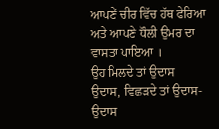ਆਪਣੇਂ ਚੀਰ ਵਿੱਚ ਹੱਥ ਫੇਰਿਆ ਅਤੇ ਆਪਣੇ ਧੌਲੀ ਉਮਰ ਦਾ ਵਾਸਤਾ ਪਾਇਆ ।
ਉਹ ਮਿਲਦੇ ਤਾਂ ਉਦਾਸ ਉਦਾਸ, ਵਿਛੜਦੇ ਤਾਂ ਉਦਾਸ-ਉਦਾਸ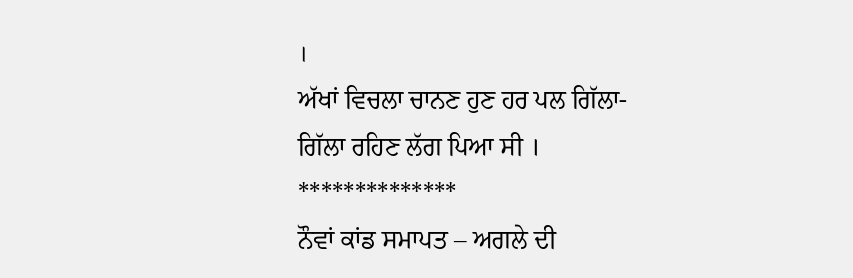।
ਅੱਖਾਂ ਵਿਚਲਾ ਚਾਨਣ ਹੁਣ ਹਰ ਪਲ ਗਿੱਲਾ-ਗਿੱਲਾ ਰਹਿਣ ਲੱਗ ਪਿਆ ਸੀ ।
**************
ਨੌਵਾਂ ਕਾਂਡ ਸਮਾਪਤ – ਅਗਲੇ ਦੀ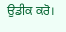ਉਡੀਕ ਕਰੋ।